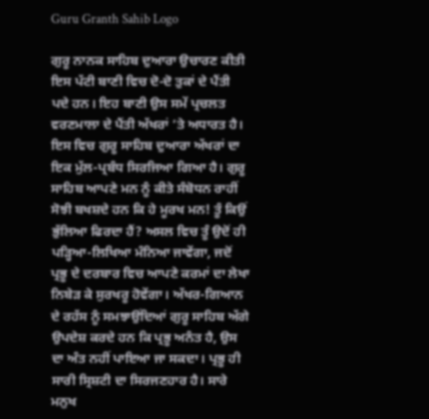Guru Granth Sahib Logo

ਗੁਰੂ ਨਾਨਕ ਸਾਹਿਬ ਦੁਆਰਾ ਉਚਾਰਣ ਕੀਤੀ ਇਸ ਪੱਟੀ ਬਾਣੀ ਵਿਚ ਦੋ-ਦੋ ਤੁਕਾਂ ਦੇ ਪੈਂਤੀ ਪਦੇ ਹਨ। ਇਹ ਬਾਣੀ ਉਸ ਸਮੇਂ ਪ੍ਰਚਲਤ ਵਰਣਮਾਲਾ ਦੇ ਪੈਂਤੀ ਅੱਖਰਾਂ ’ਤੇ ਅਧਾਰਤ ਹੈ। ਇਸ ਵਿਚ ਗੁਰੂ ਸਾਹਿਬ ਦੁਆਰਾ ਅੱਖਰਾਂ ਦਾ ਇਕ ਮੁੱਲ-ਪ੍ਰਬੰਧ ਸਿਰਜਿਆ ਗਿਆ ਹੈ। ਗੁਰੂ ਸਾਹਿਬ ਆਪਣੇ ਮਨ ਨੂੰ ਕੀਤੇ ਸੰਬੋਧਨ ਰਾਹੀਂ ਸੋਝੀ ਬਖਸ਼ਦੇ ਹਨ ਕਿ ਹੇ ਮੂਰਖ ਮਨ! ਤੂੰ ਕਿਉਂ ਭੁੱਲਿਆ ਫਿਰਦਾ ਹੈਂ? ਅਸਲ ਵਿਚ ਤੂੰ ਉਦੋਂ ਹੀ ਪੜ੍ਹਿਆ-ਲਿਖਿਆ ਮੰਨਿਆ ਜਾਵੇਂਗਾ, ਜਦੋਂ ਪ੍ਰਭੂ ਦੇ ਦਰਬਾਰ ਵਿਚ ਆਪਣੇ ਕਰਮਾਂ ਦਾ ਲੇਖਾ ਨਿਬੇੜ ਕੇ ਸੁਰਖਰੂ ਹੋਵੇਂਗਾ। ਅੱਖਰ-ਗਿਆਨ ਦੇ ਰਹੱਸ ਨੂੰ ਸਮਝਾਉਂਦਿਆਂ ਗੁਰੂ ਸਾਹਿਬ ਅੱਗੇ ਉਪਦੇਸ਼ ਕਰਦੇ ਹਨ ਕਿ ਪ੍ਰਭੂ ਅਨੰਤ ਹੈ, ਉਸ ਦਾ ਅੰਤ ਨਹੀਂ ਪਾਇਆ ਜਾ ਸਕਦਾ। ਪ੍ਰਭੂ ਹੀ ਸਾਰੀ ਸ੍ਰਿਸ਼ਟੀ ਦਾ ਸਿਰਜਣਹਾਰ ਹੈ। ਸਾਰੇ ਮਨੁਖ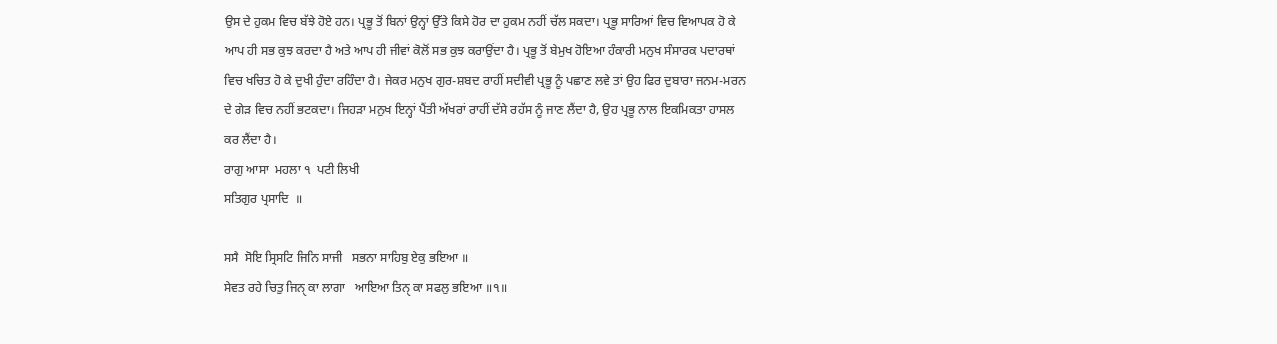ਉਸ ਦੇ ਹੁਕਮ ਵਿਚ ਬੱਝੇ ਹੋਏ ਹਨ। ਪ੍ਰਭੂ ਤੋਂ ਬਿਨਾਂ ਉਨ੍ਹਾਂ ਉੱਤੇ ਕਿਸੇ ਹੋਰ ਦਾ ਹੁਕਮ ਨਹੀਂ ਚੱਲ ਸਕਦਾ। ਪ੍ਰਭੂ ਸਾਰਿਆਂ ਵਿਚ ਵਿਆਪਕ ਹੋ ਕੇ ਆਪ ਹੀ ਸਭ ਕੁਝ ਕਰਦਾ ਹੈ ਅਤੇ ਆਪ ਹੀ ਜੀਵਾਂ ਕੋਲੋਂ ਸਭ ਕੁਝ ਕਰਾਉਂਦਾ ਹੈ। ਪ੍ਰਭੂ ਤੋਂ ਬੇਮੁਖ ਹੋਇਆ ਹੰਕਾਰੀ ਮਨੁਖ ਸੰਸਾਰਕ ਪਦਾਰਥਾਂ ਵਿਚ ਖਚਿਤ ਹੋ ਕੇ ਦੁਖੀ ਹੁੰਦਾ ਰਹਿੰਦਾ ਹੈ। ਜੇਕਰ ਮਨੁਖ ਗੁਰ-ਸ਼ਬਦ ਰਾਹੀਂ ਸਦੀਵੀ ਪ੍ਰਭੂ ਨੂੰ ਪਛਾਣ ਲਵੇ ਤਾਂ ਉਹ ਫਿਰ ਦੁਬਾਰਾ ਜਨਮ-ਮਰਨ ਦੇ ਗੇੜ ਵਿਚ ਨਹੀਂ ਭਟਕਦਾ। ਜਿਹੜਾ ਮਨੁਖ ਇਨ੍ਹਾਂ ਪੈਂਤੀ ਅੱਖਰਾਂ ਰਾਹੀਂ ਦੱਸੇ ਰਹੱਸ ਨੂੰ ਜਾਣ ਲੈਂਦਾ ਹੈ, ਉਹ ਪ੍ਰਭੂ ਨਾਲ ਇਕਮਿਕਤਾ ਹਾਸਲ ਕਰ ਲੈਂਦਾ ਹੈ।
ਰਾਗੁ ਆਸਾ  ਮਹਲਾ ੧  ਪਟੀ ਲਿਖੀ
ਸਤਿਗੁਰ ਪ੍ਰਸਾਦਿ  ॥

ਸਸੈ  ਸੋਇ ਸ੍ਰਿਸਟਿ ਜਿਨਿ ਸਾਜੀ   ਸਭਨਾ ਸਾਹਿਬੁ ਏਕੁ ਭਇਆ ॥
ਸੇਵਤ ਰਹੇ ਚਿਤੁ ਜਿਨੑ ਕਾ ਲਾਗਾ   ਆਇਆ ਤਿਨੑ ਕਾ ਸਫਲੁ ਭਇਆ ॥੧॥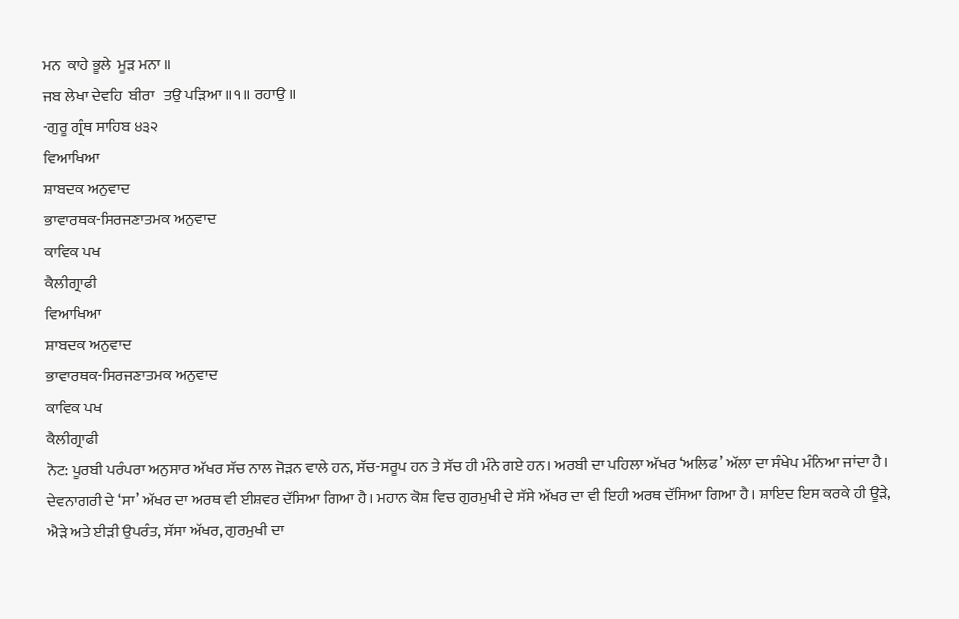ਮਨ  ਕਾਹੇ ਭੂਲੇ  ਮੂੜ ਮਨਾ ॥
ਜਬ ਲੇਖਾ ਦੇਵਹਿ  ਬੀਰਾ   ਤਉ ਪੜਿਆ ॥੧॥ ਰਹਾਉ ॥
-ਗੁਰੂ ਗ੍ਰੰਥ ਸਾਹਿਬ ੪੩੨
ਵਿਆਖਿਆ
ਸ਼ਾਬਦਕ ਅਨੁਵਾਦ
ਭਾਵਾਰਥਕ-ਸਿਰਜਣਾਤਮਕ ਅਨੁਵਾਦ
ਕਾਵਿਕ ਪਖ
ਕੈਲੀਗ੍ਰਾਫੀ
ਵਿਆਖਿਆ
ਸ਼ਾਬਦਕ ਅਨੁਵਾਦ
ਭਾਵਾਰਥਕ-ਸਿਰਜਣਾਤਮਕ ਅਨੁਵਾਦ
ਕਾਵਿਕ ਪਖ
ਕੈਲੀਗ੍ਰਾਫੀ
ਨੋਟ: ਪੂਰਬੀ ਪਰੰਪਰਾ ਅਨੁਸਾਰ ਅੱਖਰ ਸੱਚ ਨਾਲ ਜੋੜਨ ਵਾਲੇ ਹਨ, ਸੱਚ-ਸਰੂਪ ਹਨ ਤੇ ਸੱਚ ਹੀ ਮੰਨੇ ਗਏ ਹਨ। ਅਰਬੀ ਦਾ ਪਹਿਲਾ ਅੱਖਰ ‘ਅਲਿਫ’ ਅੱਲਾ ਦਾ ਸੰਖੇਪ ਮੰਨਿਆ ਜਾਂਦਾ ਹੈ। ਦੇਵਨਾਗਰੀ ਦੇ ‘ਸਾ’ ਅੱਖਰ ਦਾ ਅਰਥ ਵੀ ਈਸ਼ਵਰ ਦੱਸਿਆ ਗਿਆ ਹੈ। ਮਹਾਨ ਕੋਸ਼ ਵਿਚ ਗੁਰਮੁਖੀ ਦੇ ਸੱਸੇ ਅੱਖਰ ਦਾ ਵੀ ਇਹੀ ਅਰਥ ਦੱਸਿਆ ਗਿਆ ਹੈ। ਸ਼ਾਇਦ ਇਸ ਕਰਕੇ ਹੀ ਊੜੇ, ਐੜੇ ਅਤੇ ਈੜੀ ਉਪਰੰਤ, ਸੱਸਾ ਅੱਖਰ, ਗੁਰਮੁਖੀ ਦਾ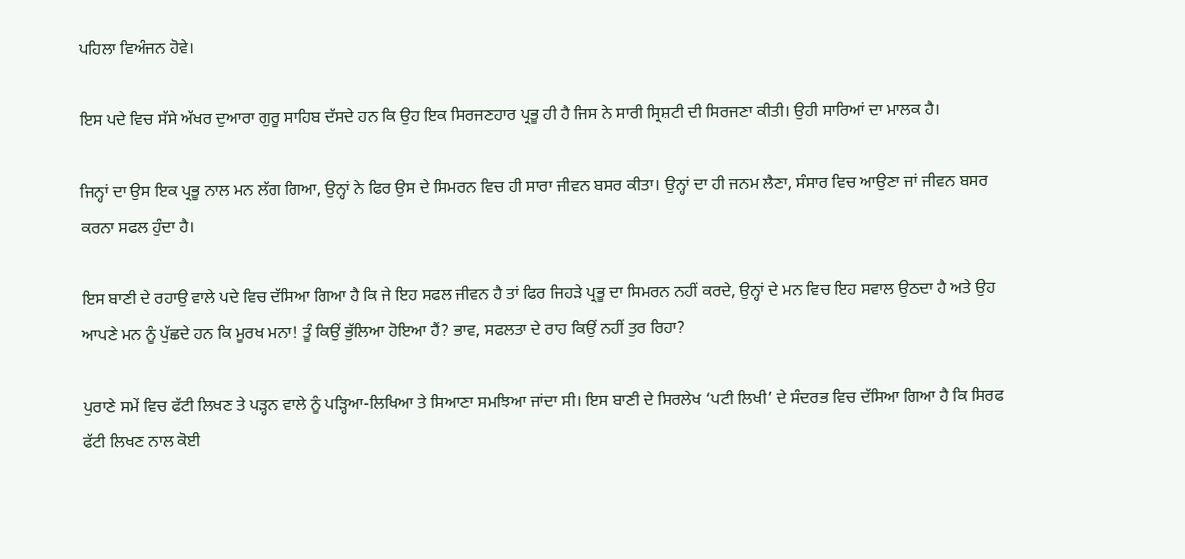ਪਹਿਲਾ ਵਿਅੰਜਨ ਹੋਵੇ।

ਇਸ ਪਦੇ ਵਿਚ ਸੱਸੇ ਅੱਖਰ ਦੁਆਰਾ ਗੁਰੂ ਸਾਹਿਬ ਦੱਸਦੇ ਹਨ ਕਿ ਉਹ ਇਕ ਸਿਰਜਣਹਾਰ ਪ੍ਰਭੂ ਹੀ ਹੈ ਜਿਸ ਨੇ ਸਾਰੀ ਸ੍ਰਿਸ਼ਟੀ ਦੀ ਸਿਰਜਣਾ ਕੀਤੀ। ਉਹੀ ਸਾਰਿਆਂ ਦਾ ਮਾਲਕ ਹੈ।

ਜਿਨ੍ਹਾਂ ਦਾ ਉਸ ਇਕ ਪ੍ਰਭੂ ਨਾਲ ਮਨ ਲੱਗ ਗਿਆ, ਉਨ੍ਹਾਂ ਨੇ ਫਿਰ ਉਸ ਦੇ ਸਿਮਰਨ ਵਿਚ ਹੀ ਸਾਰਾ ਜੀਵਨ ਬਸਰ ਕੀਤਾ। ਉਨ੍ਹਾਂ ਦਾ ਹੀ ਜਨਮ ਲੈਣਾ, ਸੰਸਾਰ ਵਿਚ ਆਉਣਾ ਜਾਂ ਜੀਵਨ ਬਸਰ ਕਰਨਾ ਸਫਲ ਹੁੰਦਾ ਹੈ।

ਇਸ ਬਾਣੀ ਦੇ ਰਹਾਉ ਵਾਲੇ ਪਦੇ ਵਿਚ ਦੱਸਿਆ ਗਿਆ ਹੈ ਕਿ ਜੇ ਇਹ ਸਫਲ ਜੀਵਨ ਹੈ ਤਾਂ ਫਿਰ ਜਿਹੜੇ ਪ੍ਰਭੂ ਦਾ ਸਿਮਰਨ ਨਹੀਂ ਕਰਦੇ, ਉਨ੍ਹਾਂ ਦੇ ਮਨ ਵਿਚ ਇਹ ਸਵਾਲ ਉਠਦਾ ਹੈ ਅਤੇ ਉਹ ਆਪਣੇ ਮਨ ਨੂੰ ਪੁੱਛਦੇ ਹਨ ਕਿ ਮੂਰਖ ਮਨਾ! ਤੂੰ ਕਿਉਂ ਭੁੱਲਿਆ ਹੋਇਆ ਹੈਂ? ਭਾਵ, ਸਫਲਤਾ ਦੇ ਰਾਹ ਕਿਉਂ ਨਹੀਂ ਤੁਰ ਰਿਹਾ?

ਪੁਰਾਣੇ ਸਮੇਂ ਵਿਚ ਫੱਟੀ ਲਿਖਣ ਤੇ ਪੜ੍ਹਨ ਵਾਲੇ ਨੂੰ ਪੜ੍ਹਿਆ-ਲਿਖਿਆ ਤੇ ਸਿਆਣਾ ਸਮਝਿਆ ਜਾਂਦਾ ਸੀ। ਇਸ ਬਾਣੀ ਦੇ ਸਿਰਲੇਖ ‘ਪਟੀ ਲਿਖੀ’ ਦੇ ਸੰਦਰਭ ਵਿਚ ਦੱਸਿਆ ਗਿਆ ਹੈ ਕਿ ਸਿਰਫ ਫੱਟੀ ਲਿਖਣ ਨਾਲ ਕੋਈ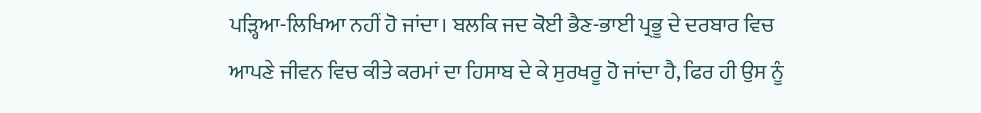ਪੜ੍ਹਿਆ-ਲਿਖਿਆ ਨਹੀਂ ਹੋ ਜਾਂਦਾ। ਬਲਕਿ ਜਦ ਕੋਈ ਭੈਣ-ਭਾਈ ਪ੍ਰਭੂ ਦੇ ਦਰਬਾਰ ਵਿਚ ਆਪਣੇ ਜੀਵਨ ਵਿਚ ਕੀਤੇ ਕਰਮਾਂ ਦਾ ਹਿਸਾਬ ਦੇ ਕੇ ਸੁਰਖਰੂ ਹੋ ਜਾਂਦਾ ਹੈ, ਫਿਰ ਹੀ ਉਸ ਨੂੰ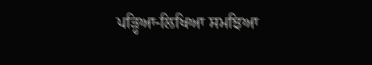ਪੜ੍ਹਿਆ-ਲਿਖਿਆ ਸਮਝਿਆ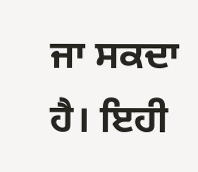ਜਾ ਸਕਦਾ ਹੈ। ਇਹੀ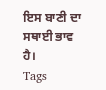ਇਸ ਬਾਣੀ ਦਾ ਸਥਾਈ ਭਾਵ ਹੈ।
Tags